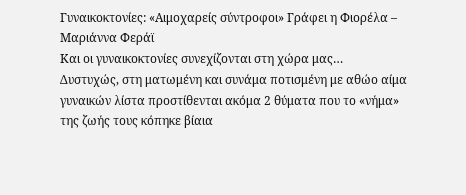Γυναικοκτονίες: «Αιμοχαρείς σύντροφοι» Γράφει η Φιορέλα – Μαριάννα Φεράϊ
Και οι γυναικοκτονίες συνεχίζονται στη χώρα μας…
Δυστυχώς, στη ματωμένη και συνάμα ποτισμένη με αθώο αίμα γυναικών λίστα προστίθενται ακόμα 2 θύματα που το «νήμα» της ζωής τους κόπηκε βίαια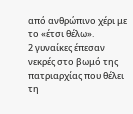από ανθρώπινο χέρι με το «έτσι θέλω».
2 γυναίκες έπεσαν νεκρές στο βωμό της πατριαρχίας που θέλει τη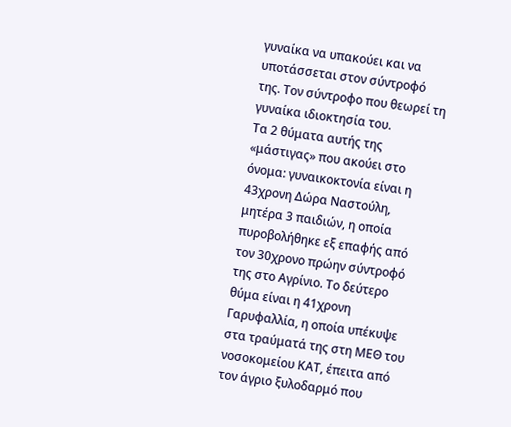γυναίκα να υπακούει και να υποτάσσεται στον σύντροφό της. Τον σύντροφο που θεωρεί τη γυναίκα ιδιοκτησία του.
Τα 2 θύματα αυτής της «μάστιγας» που ακούει στο όνομα: γυναικοκτονία είναι η 43χρονη Δώρα Ναστούλη, μητέρα 3 παιδιών, η οποία πυροβολήθηκε εξ επαφής από τον 30χρονο πρώην σύντροφό της στο Αγρίνιο. Το δεύτερο θύμα είναι η 41χρονη Γαρυφαλλία, η οποία υπέκυψε στα τραύματά της στη ΜΕΘ του νοσοκομείου ΚΑΤ, έπειτα από τον άγριο ξυλοδαρμό που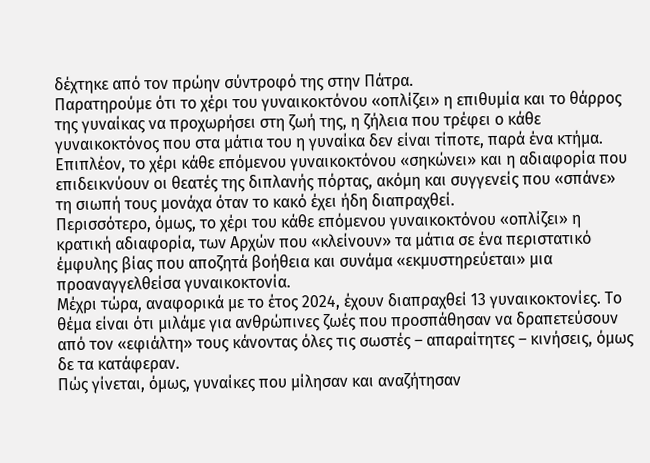δέχτηκε από τον πρώην σύντροφό της στην Πάτρα.
Παρατηρούμε ότι το χέρι του γυναικοκτόνου «οπλίζει» η επιθυμία και το θάρρος της γυναίκας να προχωρήσει στη ζωή της, η ζήλεια που τρέφει ο κάθε γυναικοκτόνος που στα μάτια του η γυναίκα δεν είναι τίποτε, παρά ένα κτήμα. Επιπλέον, το χέρι κάθε επόμενου γυναικοκτόνου «σηκώνει» και η αδιαφορία που επιδεικνύουν οι θεατές της διπλανής πόρτας, ακόμη και συγγενείς που «σπάνε» τη σιωπή τους μονάχα όταν το κακό έχει ήδη διαπραχθεί.
Περισσότερο, όμως, το χέρι του κάθε επόμενου γυναικοκτόνου «οπλίζει» η κρατική αδιαφορία, των Αρχών που «κλείνουν» τα μάτια σε ένα περιστατικό έμφυλης βίας που αποζητά βοήθεια και συνάμα «εκμυστηρεύεται» μια προαναγγελθείσα γυναικοκτονία.
Μέχρι τώρα, αναφορικά με το έτος 2024, έχουν διαπραχθεί 13 γυναικοκτονίες. Το θέμα είναι ότι μιλάμε για ανθρώπινες ζωές που προσπάθησαν να δραπετεύσουν από τον «εφιάλτη» τους κάνοντας όλες τις σωστές – απαραίτητες – κινήσεις, όμως δε τα κατάφεραν.
Πώς γίνεται, όμως, γυναίκες που μίλησαν και αναζήτησαν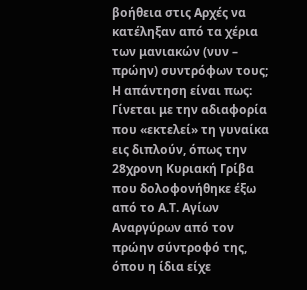βοήθεια στις Αρχές να κατέληξαν από τα χέρια των μανιακών (νυν – πρώην) συντρόφων τους;
Η απάντηση είναι πως: Γίνεται με την αδιαφορία που «εκτελεί» τη γυναίκα εις διπλούν, όπως την 28χρονη Κυριακή Γρίβα που δολοφονήθηκε έξω από το Α.Τ. Αγίων Αναργύρων από τον πρώην σύντροφό της, όπου η ίδια είχε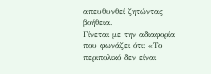απευθυνθεί ζητώντας βοήθεια.
Γίνεται με την αδιαφορία που φωνάζει ότι: «Το περιπολικό δεν είναι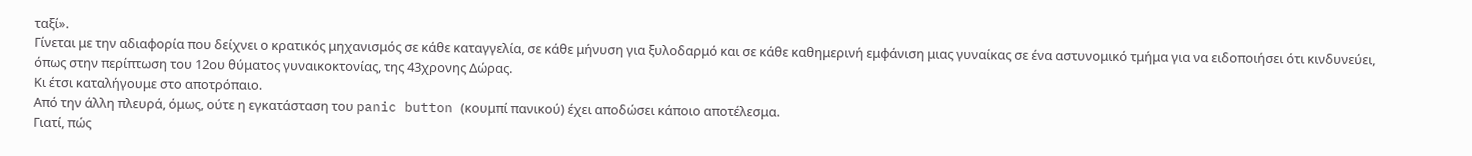ταξί».
Γίνεται με την αδιαφορία που δείχνει ο κρατικός μηχανισμός σε κάθε καταγγελία, σε κάθε μήνυση για ξυλοδαρμό και σε κάθε καθημερινή εμφάνιση μιας γυναίκας σε ένα αστυνομικό τμήμα για να ειδοποιήσει ότι κινδυνεύει, όπως στην περίπτωση του 12ου θύματος γυναικοκτονίας, της 43χρονης Δώρας.
Κι έτσι καταλήγουμε στο αποτρόπαιο.
Από την άλλη πλευρά, όμως, ούτε η εγκατάσταση του panic button (κουμπί πανικού) έχει αποδώσει κάποιο αποτέλεσμα.
Γιατί, πώς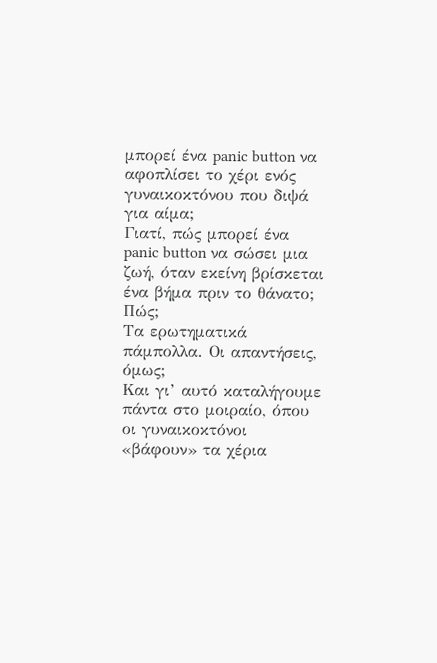μπορεί ένα panic button να αφοπλίσει το χέρι ενός γυναικοκτόνου που διψά για αίμα;
Γιατί, πώς μπορεί ένα panic button να σώσει μια ζωή, όταν εκείνη βρίσκεται ένα βήμα πριν το θάνατο;
Πώς;
Τα ερωτηματικά πάμπολλα. Οι απαντήσεις, όμως;
Και γι’ αυτό καταλήγουμε πάντα στο μοιραίο, όπου οι γυναικοκτόνοι «βάφουν» τα χέρια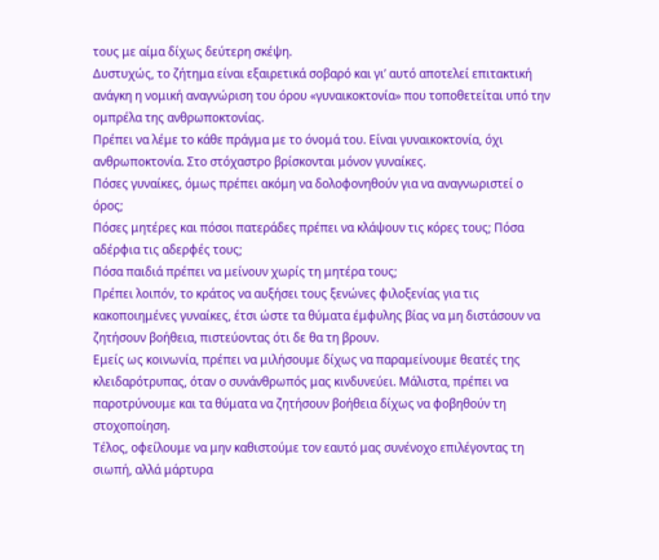τους με αίμα δίχως δεύτερη σκέψη.
Δυστυχώς, το ζήτημα είναι εξαιρετικά σοβαρό και γι’ αυτό αποτελεί επιτακτική ανάγκη η νομική αναγνώριση του όρου «γυναικοκτονία» που τοποθετείται υπό την ομπρέλα της ανθρωποκτονίας.
Πρέπει να λέμε το κάθε πράγμα με το όνομά του. Είναι γυναικοκτονία, όχι ανθρωποκτονία. Στο στόχαστρο βρίσκονται μόνον γυναίκες.
Πόσες γυναίκες, όμως πρέπει ακόμη να δολοφονηθούν για να αναγνωριστεί ο όρος;
Πόσες μητέρες και πόσοι πατεράδες πρέπει να κλάψουν τις κόρες τους; Πόσα αδέρφια τις αδερφές τους;
Πόσα παιδιά πρέπει να μείνουν χωρίς τη μητέρα τους;
Πρέπει λοιπόν, το κράτος να αυξήσει τους ξενώνες φιλοξενίας για τις κακοποιημένες γυναίκες, έτσι ώστε τα θύματα έμφυλης βίας να μη διστάσουν να ζητήσουν βοήθεια, πιστεύοντας ότι δε θα τη βρουν.
Εμείς ως κοινωνία, πρέπει να μιλήσουμε δίχως να παραμείνουμε θεατές της κλειδαρότρυπας, όταν ο συνάνθρωπός μας κινδυνεύει. Μάλιστα, πρέπει να παροτρύνουμε και τα θύματα να ζητήσουν βοήθεια δίχως να φοβηθούν τη στοχοποίηση.
Τέλος, οφείλουμε να μην καθιστούμε τον εαυτό μας συνένοχο επιλέγοντας τη σιωπή, αλλά μάρτυρα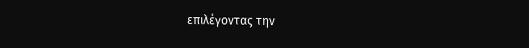επιλέγοντας την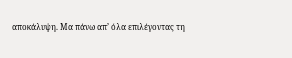αποκάλυψη. Μα πάνω απ’ όλα επιλέγοντας τη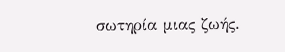σωτηρία μιας ζωής.